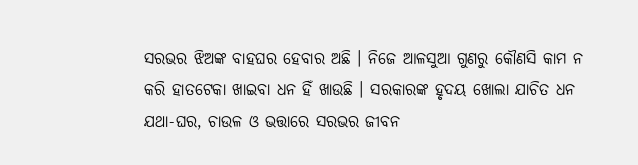ସରଭର ଝିଅଙ୍କ ବାହଘର ହେବାର ଅଛି । ନିଜେ ଆଳସୁଆ ଗୁଣରୁ କୌଣସି କାମ ନ କରି ହାତଟେକା ଖାଇବା ଧନ ହିଁ ଖାଉଛି । ସରକାରଙ୍କ ହୃଦୟ ଖୋଲା ଯାଚିତ ଧନ ଯଥା-ଘର, ଚାଉଳ ଓ ଭତ୍ତାରେ ସରଭର ଜୀବନ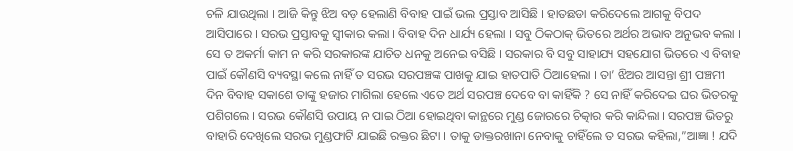ଚଳି ଯାଉଥିଲା । ଆଜି କିନ୍ତୁ ଝିଅ ବଡ଼ ହେଲାଣି ବିବାହ ପାଇଁ ଭଲ ପ୍ରସ୍ତାବ ଆସିଛି । ହାତଛଡା କରିଦେଲେ ଆଗକୁ ବିପଦ ଆସିପାରେ । ସରଭ ପ୍ରସ୍ତାବକୁ ସ୍ୱୀକାର କଲା । ବିବାହ ଦିନ ଧାର୍ଯ୍ୟ ହେଲା । ସବୁ ଠିକଠାକ୍ ଭିତରେ ଅର୍ଥର ଅଭାବ ଅନୁଭବ କଲା । ସେ ତ ଅକର୍ମା କାମ ନ କରି ସରକାରଙ୍କ ଯାଚିତ ଧନକୁ ଅନେଇ ବସିଛି । ସରକାର ବି ସବୁ ସାହାଯ୍ୟ ସହଯୋଗ ଭିତରେ ଏ ବିବାହ ପାଇଁ କୌଣସି ବ୍ୟବସ୍ଥା କଲେ ନାହିଁ ତ ସରଭ ସରପଞ୍ଚଙ୍କ ପାଖକୁ ଯାଇ ହାତପାତି ଠିଆହେଲା । ତା’ ଝିଅର ଆସନ୍ତା ଶ୍ରୀ ପଞ୍ଚମୀ ଦିନ ବିବାହ ସକାଶେ ତାଙ୍କୁ ହଜାର ମାଗିଲା ହେଲେ ଏତେ ଅର୍ଥ ସରପଞ୍ଚ ଦେବେ ବା କାହିଁକି ? ସେ ନାହିଁ କରିଦେଇ ଘର ଭିତରକୁ ପଶିଗଲେ । ସରଭ କୌଣସି ଉପାୟ ନ ପାଇ ଠିଆ ହୋଇଥିବା କାନ୍ଥରେ ମୁଣ୍ଡ ଜୋରରେ ଚିତ୍କାର କରି କାନ୍ଦିଲା । ସରପଞ୍ଚ ଭିତରୁ ବାହାରି ଦେଖିଲେ ସରଭ ମୁଣ୍ଡଫାଟି ଯାଇଛି ରକ୍ତର ଛିଟା । ତାକୁ ଡାକ୍ତରଖାନା ନେବାକୁ ଚାହିଁଲେ ତ ସରଭ କହିଲା,”ଆଜ୍ଞା ! ଯଦି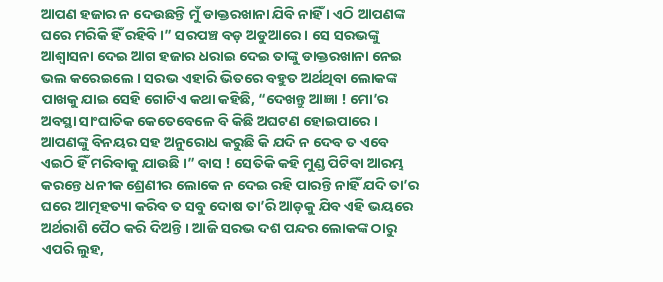ଆପଣ ହଜାର ନ ଦେଉଛନ୍ତି ମୁଁ ଡାକ୍ତରଖାନା ଯିବି ନାହିଁ । ଏଠି ଆପଣଙ୍କ ଘରେ ମରିକି ହିଁ ରହିବି ।” ସରପଞ୍ଚ ବଡ଼ ଅଡୁଆରେ । ସେ ସରଭଙ୍କୁ ଆଶ୍ବାସନା ଦେଇ ଆଗ ହଜାର ଧରାଇ ଦେଇ ତାଙ୍କୁ ଡାକ୍ତରଖାନା ନେଇ ଭଲ କରେଇଲେ । ସରଭ ଏହାରି ଭିତରେ ବହୁତ ଅର୍ଥଥିବା ଲୋକଙ୍କ ପାଖକୁ ଯାଇ ସେହି ଗୋଟିଏ କଥା କହିଛି, “ଦେଖନ୍ତୁ ଆଜ୍ଞା ! ମୋ’ର ଅବସ୍ଥା ସାଂଘାତିକ କେତେବେଳେ ବି କିଛି ଅଘଟଣ ହୋଇପାରେ । ଆପଣଙ୍କୁ ବିନୟର ସହ ଅନୁରୋଧ କରୁଛି କି ଯଦି ନ ଦେବ ତ ଏବେ ଏଇଠି ହିଁ ମରିବାକୁ ଯାଉଛି ।” ବାସ ! ସେତିକି କହି ମୁଣ୍ଡ ପିଟିବା ଆରମ୍ଭ କରନ୍ତେ ଧନୀକ ଶ୍ରେଣୀର ଲୋକେ ନ ଦେଇ ରହି ପାରନ୍ତି ନାହିଁ ଯଦି ତା’ର ଘରେ ଆତ୍ମହତ୍ୟା କରିବ ତ ସବୁ ଦୋଷ ତା’ରି ଆଡ଼କୁ ଯିବ ଏହି ଭୟରେ ଅର୍ଥରାଶି ପୈଠ କରି ଦିଅନ୍ତି । ଆଜି ସରଭ ଦଶ ପନ୍ଦର ଲୋକଙ୍କ ଠାରୁ ଏପରି ଲୁହ,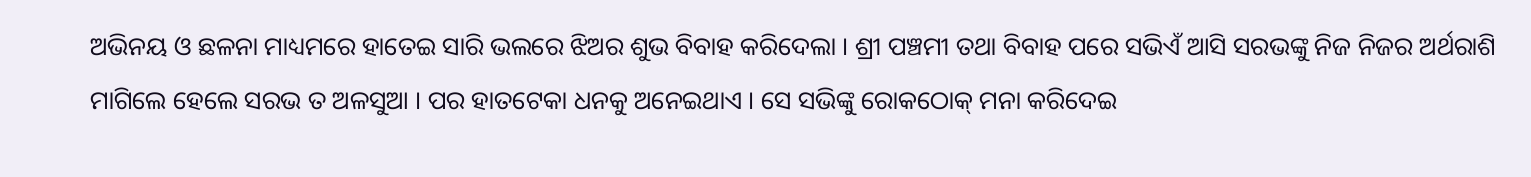ଅଭିନୟ ଓ ଛଳନା ମାଧ୍ୟମରେ ହାତେଇ ସାରି ଭଲରେ ଝିଅର ଶୁଭ ବିବାହ କରିଦେଲା । ଶ୍ରୀ ପଞ୍ଚମୀ ତଥା ବିବାହ ପରେ ସଭିଏଁ ଆସି ସରଭଙ୍କୁ ନିଜ ନିଜର ଅର୍ଥରାଶି ମାଗିଲେ ହେଲେ ସରଭ ତ ଅଳସୁଆ । ପର ହାତଟେକା ଧନକୁ ଅନେଇଥାଏ । ସେ ସଭିଙ୍କୁ ରୋକଠୋକ୍ ମନା କରିଦେଇ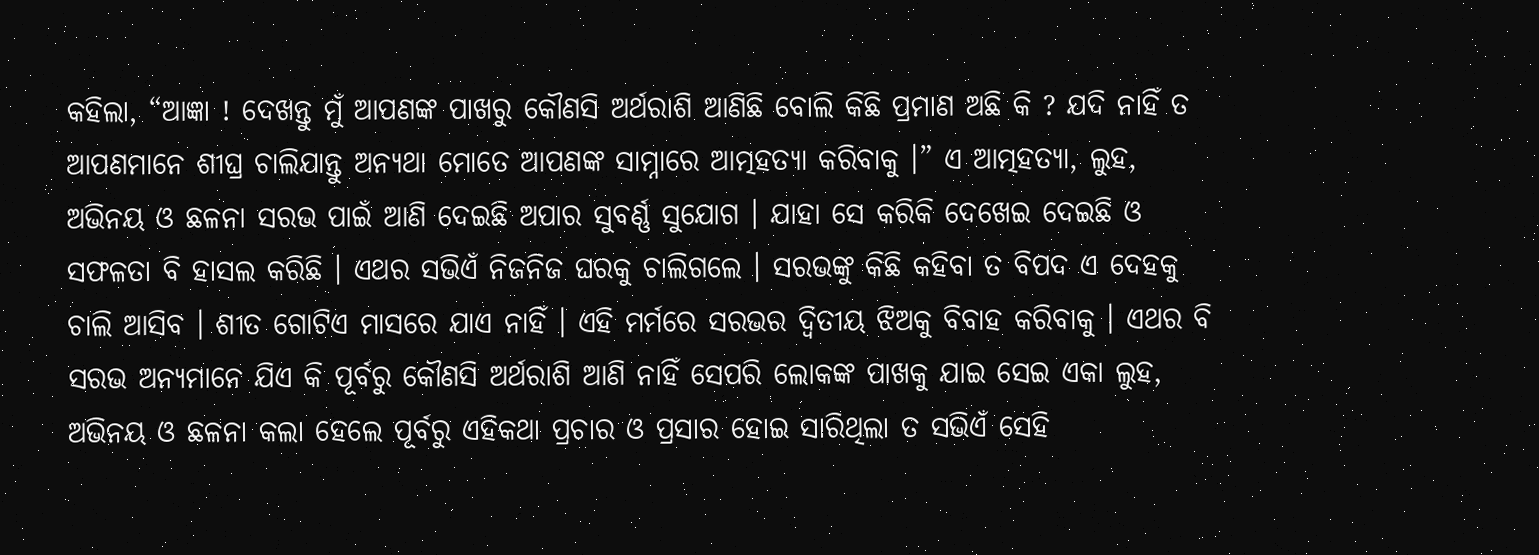କହିଲା, “ଆଜ୍ଞା ! ଦେଖନ୍ତୁ ମୁଁ ଆପଣଙ୍କ ପାଖରୁ କୌଣସି ଅର୍ଥରାଶି ଆଣିଛି ବୋଲି କିଛି ପ୍ରମାଣ ଅଛି କି ? ଯଦି ନାହିଁ ତ ଆପଣମାନେ ଶୀଘ୍ର ଚାଲିଯାନ୍ତୁ ଅନ୍ୟଥା ମୋତେ ଆପଣଙ୍କ ସାମ୍ନାରେ ଆତ୍ମହତ୍ୟା କରିବାକୁ ।” ଏ ଆତ୍ମହତ୍ୟା, ଲୁହ, ଅଭିନୟ ଓ ଛଳନା ସରଭ ପାଇଁ ଆଣି ଦେଇଛି ଅପାର ସୁବର୍ଣ୍ଣ ସୁଯୋଗ । ଯାହା ସେ କରିକି ଦେଖେଇ ଦେଇଛି ଓ ସଫଳତା ବି ହାସଲ କରିଛି । ଏଥର ସଭିଏଁ ନିଜନିଜ ଘରକୁ ଚାଲିଗଲେ । ସରଭଙ୍କୁ କିଛି କହିବା ତ ବିପଦ ଏ ଦେହକୁ ଚାଲି ଆସିବ । ଶୀତ ଗୋଟିଏ ମାସରେ ଯାଏ ନାହିଁ । ଏହି ମର୍ମରେ ସରଭର ଦ୍ଵିତୀୟ ଝିଅକୁ ବିବାହ କରିବାକୁ । ଏଥର ବି ସରଭ ଅନ୍ୟମାନେ ଯିଏ କି ପୂର୍ବରୁ କୌଣସି ଅର୍ଥରାଶି ଆଣି ନାହିଁ ସେପରି ଲୋକଙ୍କ ପାଖକୁ ଯାଇ ସେଇ ଏକା ଲୁହ, ଅଭିନୟ ଓ ଛଳନା କଲା ହେଲେ ପୂର୍ବରୁ ଏହିକଥା ପ୍ରଚାର ଓ ପ୍ରସାର ହୋଇ ସାରିଥିଲା ତ ସଭିଏଁ ସେହି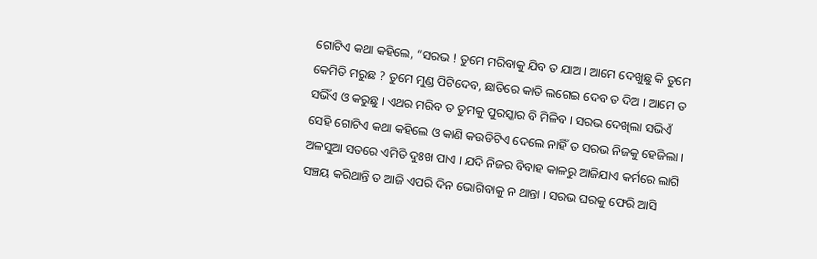ଗୋଟିଏ କଥା କହିଲେ, “ସରଭ ! ତୁମେ ମରିବାକୁ ଯିବ ତ ଯାଅ । ଆମେ ଦେଖୁଛୁ କି ତୁମେ କେମିତି ମରୁଛ ? ତୁମେ ମୁଣ୍ଡ ପିଟିଦେବ, ଛାତିରେ କାତି ଲଗେଇ ଦେବ ତ ଦିଅ । ଆମେ ତ ସଭିଁଏ ଓ କରୁଛୁ । ଏଥର ମରିବ ତ ତୁମକୁ ପୁରସ୍କାର ବି ମିଳିବ । ସରଭ ଦେଖିଲା ସଭିଏଁ ସେହି ଗୋଟିଏ କଥା କହିଲେ ଓ କାଣି କଉଡିଟିଏ ଦେଲେ ନାହିଁ ତ ସରଭ ନିଜକୁ ହେଜିଲା । ଅଳସୁଆ ସତରେ ଏମିତି ଦୁଃଖ ପାଏ । ଯଦି ନିଜର ବିବାହ କାଳରୁ ଆଜିଯାଏ କର୍ମରେ ଲାଗି ସଞ୍ଚୟ କରିଥାନ୍ତି ତ ଆଜି ଏପରି ଦିନ ଭୋଗିବାକୁ ନ ଥାନ୍ତା । ସରଭ ଘରକୁ ଫେରି ଆସି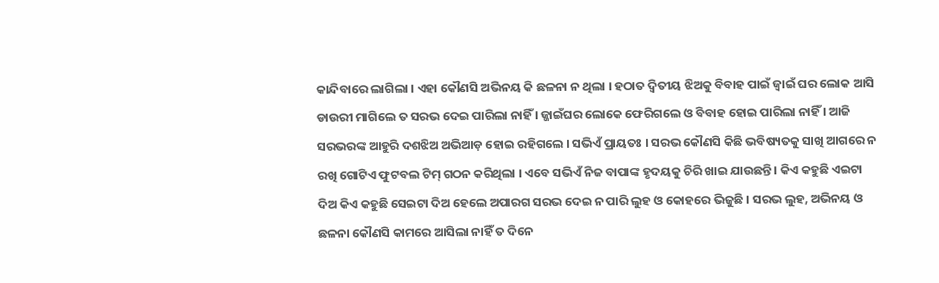କାନ୍ଦିବାରେ ଲାଗିଲା । ଏହା କୌଣସି ଅଭିନୟ କି ଛଳନା ନ ଥିଲା । ହଠାତ ଦ୍ଵିତୀୟ ଝିଅକୁ ବିବାହ ପାଇଁ ଜ୍ୱାଇଁ ଘର ଲୋକ ଆସି ଡାଉରୀ ମାଗିଲେ ତ ସରଭ ଦେଇ ପାରିଲା ନାହିଁ । ଜ୍ଜାଇଁଘର ଲୋକେ ଫେରିଗଲେ ଓ ବିବାହ ହୋଇ ପାରିଲା ନାହିଁ । ଆଜି ସରଭରଙ୍କ ଆହୁରି ଦଶଝିଅ ଅଭିଆଡ଼ ହୋଇ ରହିଗଲେ । ସଭିଏଁ ପ୍ରାୟତଃ । ସରଭ କୌଣସି କିଛି ଭବିଷ୍ୟତକୁ ସାଖି ଆଗରେ ନ ରଖି ଗୋଟିଏ ଫୁଟବଲ ଟିମ୍ ଗଠନ କରିଥିଲା । ଏବେ ସଭିଏଁ ନିଜ ବାପାଙ୍କ ହୃଦୟକୁ ଚିରି ଖାଇ ଯାଉଛନ୍ତି । କିଏ କହୁଛି ଏଇଟା ଦିଅ କିଏ କହୁଛି ସେଇଟା ଦିଅ ହେଲେ ଅପାରଗ ସରଭ ଦେଇ ନ ପାରି ଲୁହ ଓ କୋହରେ ଭିଜୁଛି । ସରଭ ଲୁହ, ଅଭିନୟ ଓ ଛଳନା କୌଣସି କାମରେ ଆସିଲା ନାହିଁ ତ ଦିନେ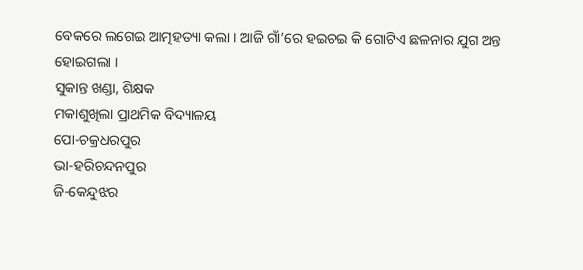ବେକରେ ଲଗେଇ ଆତ୍ମହତ୍ୟା କଲା । ଆଜି ଗାଁ’ରେ ହଇଚଇ କି ଗୋଟିଏ ଛଳନାର ଯୁଗ ଅନ୍ତ ହୋଇଗଲା ।
ସୁକାନ୍ତ ଖଣ୍ଡା, ଶିକ୍ଷକ
ମକାଶୁଖିଲା ପ୍ରାଥମିକ ବିଦ୍ୟାଳୟ
ପୋ-ଚକ୍ରଧରପୁର
ଭା-ହରିଚନ୍ଦନପୁର
ଜି-କେନ୍ଦୁଝର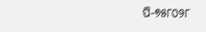ପି-୭୫୮୦୨୮